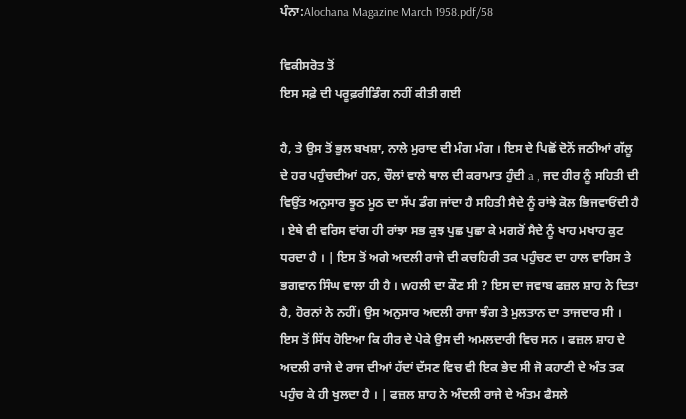ਪੰਨਾ:Alochana Magazine March 1958.pdf/58

ਵਿਕੀਸਰੋਤ ਤੋਂ
ਇਸ ਸਫ਼ੇ ਦੀ ਪਰੂਫ਼ਰੀਡਿੰਗ ਨਹੀਂ ਕੀਤੀ ਗਈ

ਹੈ, ਤੇ ਉਸ ਤੋਂ ਭੁਲ ਬਖਸ਼ਾ, ਨਾਲੇ ਮੁਰਾਦ ਦੀ ਮੰਗ ਮੰਗ । ਇਸ ਦੇ ਪਿਛੋਂ ਦੋਨੋਂ ਜਠੀਆਂ ਗੱਲੂ ਦੇ ਹਰ ਪਹੁੰਚਦੀਆਂ ਹਨ, ਚੌਲਾਂ ਵਾਲੇ ਥਾਲ ਦੀ ਕਰਾਮਾਤ ਹੁੰਦੀ a , ਜਦ ਹੀਰ ਨੂੰ ਸਹਿਤੀ ਦੀ ਵਿਉਂਤ ਅਨੁਸਾਰ ਝੂਠ ਮੂਠ ਦਾ ਸੱਪ ਡੰਗ ਜਾਂਦਾ ਹੈ ਸਹਿਤੀ ਸੈਦੇ ਨੂੰ ਰਾਂਝੇ ਕੋਲ ਭਿਜਵਾਓਂਦੀ ਹੈ । ਏਥੇ ਵੀ ਵਰਿਸ ਵਾਂਗ ਹੀ ਰਾਂਝਾ ਸਭ ਕੁਝ ਪੁਛ ਪੁਛਾ ਕੇ ਮਗਰੋਂ ਸੈਦੇ ਨੂੰ ਖਾਹ ਮਖਾਹ ਕੁਟ ਧਰਦਾ ਹੈ । | ਇਸ ਤੋਂ ਅਗੇ ਅਦਲੀ ਰਾਜੇ ਦੀ ਕਚਹਿਰੀ ਤਕ ਪਹੁੰਚਣ ਦਾ ਹਾਲ ਵਾਰਿਸ ਤੇ ਭਗਵਾਨ ਸਿੰਘ ਵਾਲਾ ਹੀ ਹੈ । wਹਲੀ ਦਾ ਕੌਣ ਸੀ ? ਇਸ ਦਾ ਜਵਾਬ ਫਜ਼ਲ ਸ਼ਾਹ ਨੇ ਦਿਤਾ ਹੈ, ਹੋਰਨਾਂ ਨੇ ਨਹੀਂ। ਉਸ ਅਨੁਸਾਰ ਅਦਲੀ ਰਾਜਾ ਝੰਗ ਤੇ ਮੁਲਤਾਨ ਦਾ ਤਾਜਦਾਰ ਸੀ । ਇਸ ਤੋਂ ਸਿੱਧ ਹੋਇਆ ਕਿ ਹੀਰ ਦੇ ਪੇਕੇ ਉਸ ਦੀ ਅਮਲਦਾਰੀ ਵਿਚ ਸਨ । ਫਜ਼ਲ ਸ਼ਾਹ ਦੇ ਅਦਲੀ ਰਾਜੇ ਦੇ ਰਾਜ ਦੀਆਂ ਹੱਦਾਂ ਦੱਸਣ ਵਿਚ ਵੀ ਇਕ ਭੇਦ ਸੀ ਜੋ ਕਹਾਣੀ ਦੇ ਅੰਤ ਤਕ ਪਹੁੰਚ ਕੇ ਹੀ ਖੁਲਦਾ ਹੈ । | ਫਜ਼ਲ ਸ਼ਾਹ ਨੇ ਅੰਦਲੀ ਰਾਜੇ ਦੇ ਅੰਤਮ ਫੈਸਲੇ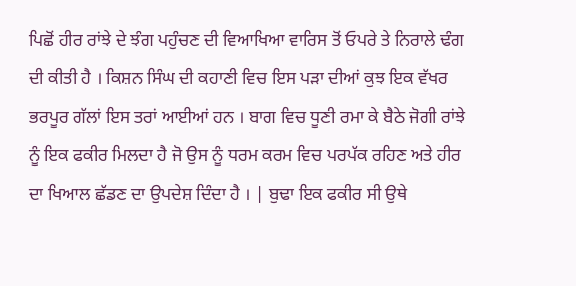ਪਿਛੋਂ ਹੀਰ ਰਾਂਝੇ ਦੇ ਝੰਗ ਪਹੁੰਚਣ ਦੀ ਵਿਆਖਿਆ ਵਾਰਿਸ ਤੋਂ ਓਪਰੇ ਤੇ ਨਿਰਾਲੇ ਢੰਗ ਦੀ ਕੀਤੀ ਹੈ । ਕਿਸ਼ਨ ਸਿੰਘ ਦੀ ਕਹਾਣੀ ਵਿਚ ਇਸ ਪੜਾ ਦੀਆਂ ਕੁਝ ਇਕ ਵੱਖਰ ਭਰਪੂਰ ਗੱਲਾਂ ਇਸ ਤਰਾਂ ਆਈਆਂ ਹਨ । ਬਾਗ ਵਿਚ ਧੂਣੀ ਰਮਾ ਕੇ ਬੈਠੇ ਜੋਗੀ ਰਾਂਝੇ ਨੂੰ ਇਕ ਫਕੀਰ ਮਿਲਦਾ ਹੈ ਜੋ ਉਸ ਨੂੰ ਧਰਮ ਕਰਮ ਵਿਚ ਪਰਪੱਕ ਰਹਿਣ ਅਤੇ ਹੀਰ ਦਾ ਖਿਆਲ ਛੱਡਣ ਦਾ ਉਪਦੇਸ਼ ਦਿੰਦਾ ਹੈ । | ਬੁਢਾ ਇਕ ਫਕੀਰ ਸੀ ਉਥੇ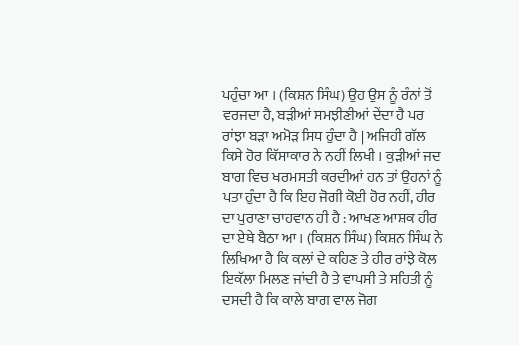ਪਹੁੰਚਾ ਆ । (ਕਿਸ਼ਨ ਸਿੰਘ) ਉਹ ਉਸ ਨੂੰ ਰੰਨਾਂ ਤੋਂ ਵਰਜਦਾ ਹੈ, ਬੜੀਆਂ ਸਮਝੀਣੀਆਂ ਦੇਂਦਾ ਹੈ ਪਰ ਰਾਂਝਾ ਬੜਾ ਅਮੋੜ ਸਿਧ ਹੁੰਦਾ ਹੈ | ਅਜਿਹੀ ਗੱਲ ਕਿਸੇ ਹੋਰ ਕਿੱਸਾਕਾਰ ਨੇ ਨਹੀਂ ਲਿਖੀ । ਕੁੜੀਆਂ ਜਦ ਬਾਗ ਵਿਚ ਖਰਮਸਤੀ ਕਰਦੀਆਂ ਹਨ ਤਾਂ ਉਹਨਾਂ ਨੂੰ ਪਤਾ ਹੁੰਦਾ ਹੈ ਕਿ ਇਹ ਜੋਗੀ ਕੋਈ ਹੋਰ ਨਹੀਂ, ਹੀਰ ਦਾ ਪੁਰਾਣਾ ਚਾਹਵਾਨ ਹੀ ਹੈ : ਆਖਣ ਆਸ਼ਕ ਹੀਰ ਦਾ ਏਥੇ ਬੈਠਾ ਆ । (ਕਿਸ਼ਨ ਸਿੰਘ) ਕਿਸ਼ਨ ਸਿੰਘ ਨੇ ਲਿਖਿਆ ਹੈ ਕਿ ਕਲਾਂ ਦੇ ਕਹਿਣ ਤੇ ਹੀਰ ਰਾਂਝੇ ਕੋਲ ਇਕੱਲਾ ਮਿਲਣ ਜਾਂਦੀ ਹੈ ਤੇ ਵਾਪਸੀ ਤੇ ਸਹਿਤੀ ਨੂੰ ਦਸਦੀ ਹੈ ਕਿ ਕਾਲੇ ਬਾਗ ਵਾਲ ਜੋਗ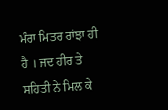ਮੰਰਾ ਮਿਤਰ ਰਾਂਝਾ ਹੀ ਹੈ । ਜਦ ਹੀਰ ਤੇ ਸਹਿਤੀ ਨੇ ਮਿਲ ਕੇ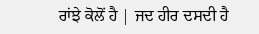ਰਾਂਝੇ ਕੋਲੋਂ ਹੈ | ਜਦ ਹੀਰ ਦਸਦੀ ਹੈ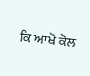ਕਿ ਆਖੋ ਕੋਲ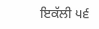ਇਕੱਲੀ ੫੬